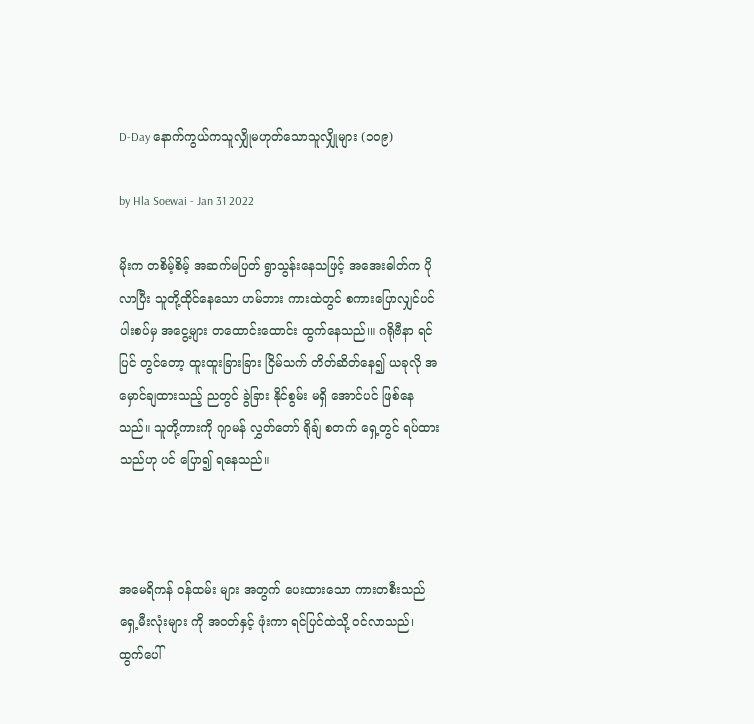D-Day နောက်ကွယ်ကသူလျှိုမဟုတ်သောသူလျှိုများ (၁၀၉)

by Hla Soewai - Jan 31 2022

မိုးက တစိမ့်စိမ့် အဆက်မပြတ် ရွာသွန်းနေသဖြင့် အအေးဓါတ်က ပိုလာပြီး သူတို့ထိုင်နေသော ဟမ်ဘား ကားထဲတွင် စကားပြောလျှင်ပင် ပါးစပ်မှ အငွေ့များ တထောင်းထောင်း ထွက်နေသည်၊။ ဂရိုဗီနာ ရင်ပြင် တွင်တော့ ထူးထူးခြားခြား ငြိမ်သက် တိတ်ဆိတ်နေ၍ ယခုလို အမှောင်ချထားသည့် ညတွင် ခွဲခြား နိုင်စွမ်း မရှိ အောင်ပင် ဖြစ်နေသည်။ သူတို့ကားကို ဂျာမန် လွှတ်တော် ရိုချ် စတက် ရှေ့တွင် ရပ်ထားသည်ဟု ပင် ပြော၍ ရနေသည်။



အမေရိကန် ဝန်ထမ်း များ အတွက် ပေးထားသော ကားတစီးသည် ရှေ့မီးလုံးများ ကို အဝတ်နှင့် ဖုံးကာ ရင်ပြင်ထဲသို့ ဝင်လာသည်၊ ထွက်ပေါ်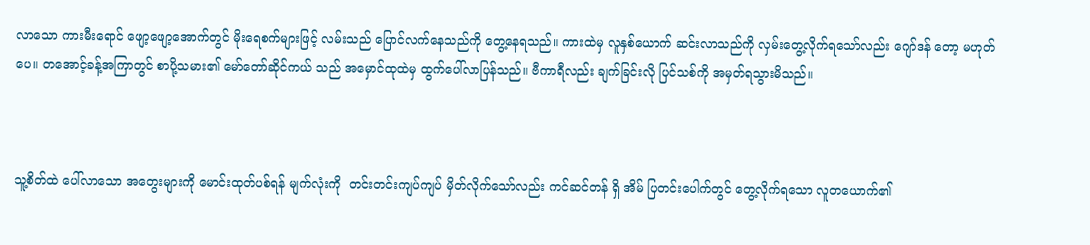လာသော ကားမီးရောင် ဖျော့ဖျော့အောက်တွင် မိုးရေစက်များဖြင့် လမ်းသည် ပြောင်လက်နေသည်ကို တွေ့နေရသည်။ ကားထဲမှ လူနှစ်ယောက် ဆင်းလာသည်ကို လှမ်းတွေ့လိုက်ရသော်လည်း ဂျော်ဒန် တော့ မဟုတ်ပေ။ တအောင့်ခန့်အကြာတွင် စာပို့သမား၏ မော်တော်ဆိုင်ကယ် သည် အမှောင်ထုထဲမှ ထွက်ပေါ်လာပြန်သည်။ ဗီကာရီလည်း ချက်ခြင်းလို ပြင်သစ်ကို အမှတ်ရသွားမိသည်။



သူ့စိတ်ထဲ ပေါ်လာသော အတွေးများကို မောင်းထုတ်ပစ်ရန် မျက်လုံးကို  တင်းတင်းကျပ်ကျပ် မှိတ်လိုက်သော်လည်း ကင်ဆင်တန် ရှိ အိမ် ပြတင်းပေါက်တွင် တွေ့လိုက်ရသော လူတယောက်၏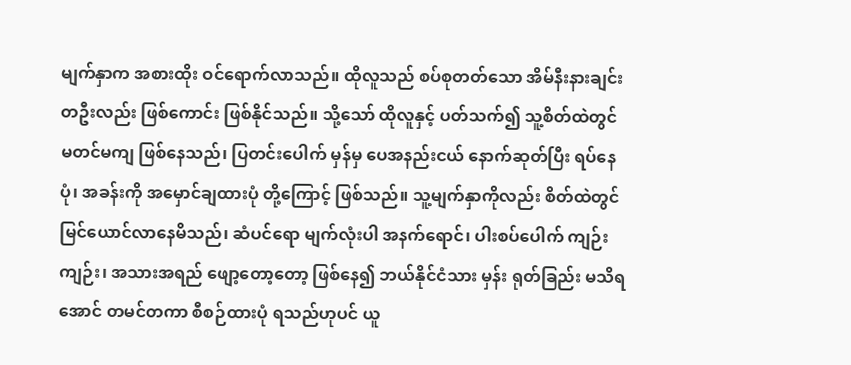မျက်နှာက အစားထိုး ဝင်ရောက်လာသည်။ ထိုလူသည် စပ်စုတတ်သော အိမ်နီးနားချင်း တဦးလည်း ဖြစ်ကောင်း ဖြစ်နိုင်သည်။ သို့သော် ထိုလူနှင့် ပတ်သက်၍ သူ့စိတ်ထဲတွင် မတင်မကျ ဖြစ်နေသည်၊ ပြတင်းပေါက် မှန်မှ ပေအနည်းငယ် နောက်ဆုတ်ပြီး ရပ်နေပုံ၊ အခန်းကို အမှောင်ချထားပုံ တို့ကြောင့် ဖြစ်သည်။ သူ့မျက်နှာကိုလည်း စိတ်ထဲတွင် မြင်ယောင်လာနေမိသည်၊ ဆံပင်ရော မျက်လုံးပါ အနက်ရောင်၊ ပါးစပ်ပေါက် ကျဉ်းကျဉ်း၊ အသားအရည် ဖျော့တော့တော့ ဖြစ်နေ၍ ဘယ်နိုင်ငံသား မှန်း ရုတ်ခြည်း မသိရအောင် တမင်တကာ စီစဉ်ထားပုံ ရသည်ဟုပင် ယူ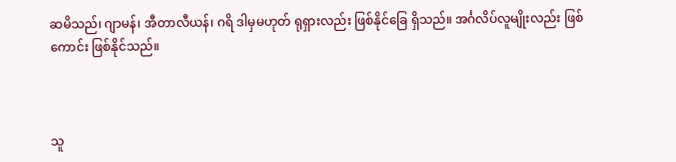ဆမိသည်၊ ဂျာမန်၊ အီတာလီယန်၊ ဂရိ ဒါမှမဟုတ် ရုရှားလည်း ဖြစ်နိုင်ခြေ ရှိသည်။ အင်္ဂလိပ်လူမျိုးလည်း ဖြစ်ကောင်း ဖြစ်နိုင်သည်။



သူ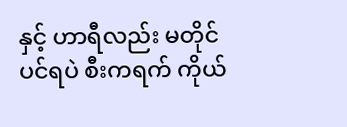နှင့် ဟာရီလည်း မတိုင်ပင်ရပဲ စီးကရက် ကိုယ်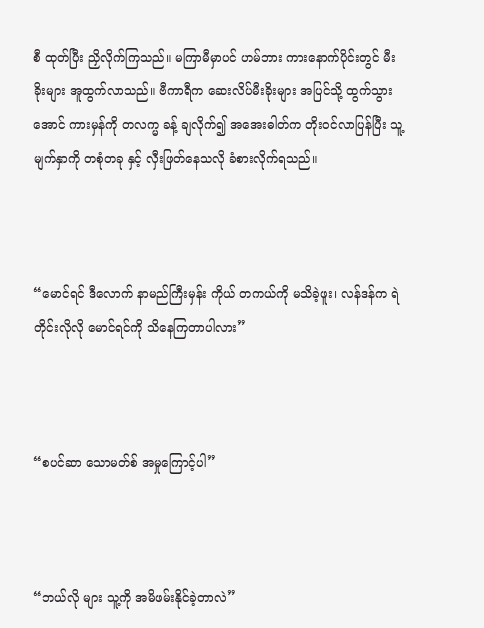စီ ထုတ်ပြီး ညှိလိုက်ကြသည်။ မကြာမီမှာပင် ဟမ်ဘား ကားနောက်ပိုင်းတွင် မီးခိုးများ အူထွက်လာသည်။ ဗီကာရီက ဆေးလိပ်မီးခိုးများ အပြင်သို့ ထွက်သွားအောင် ကားမှန်ကို တလက္မ ခန့် ချလိုက်၍ အအေးဓါတ်က တိုးဝင်လာပြန်ပြီး သူ့မျက်နှာကို တစုံတခု နှင့် လှီးဖြတ်နေသလို ခံစားလိုက်ရသည်။



“မောင်ရင် ဒီလောက် နာမည်ကြီးမှန်း ကိုယ် တကယ်ကို မသိခဲ့ဖူး၊ လန်ဒန်က ရဲတိုင်းလိုလို မောင်ရင်ကို သိနေကြတာပါလား”



“စပင်ဆာ သောမတ်စ် အမှုကြောင့်ပါ”



“ဘယ်လို များ သူ့ကို အမိဖမ်းနိုင်ခဲ့တာလဲ”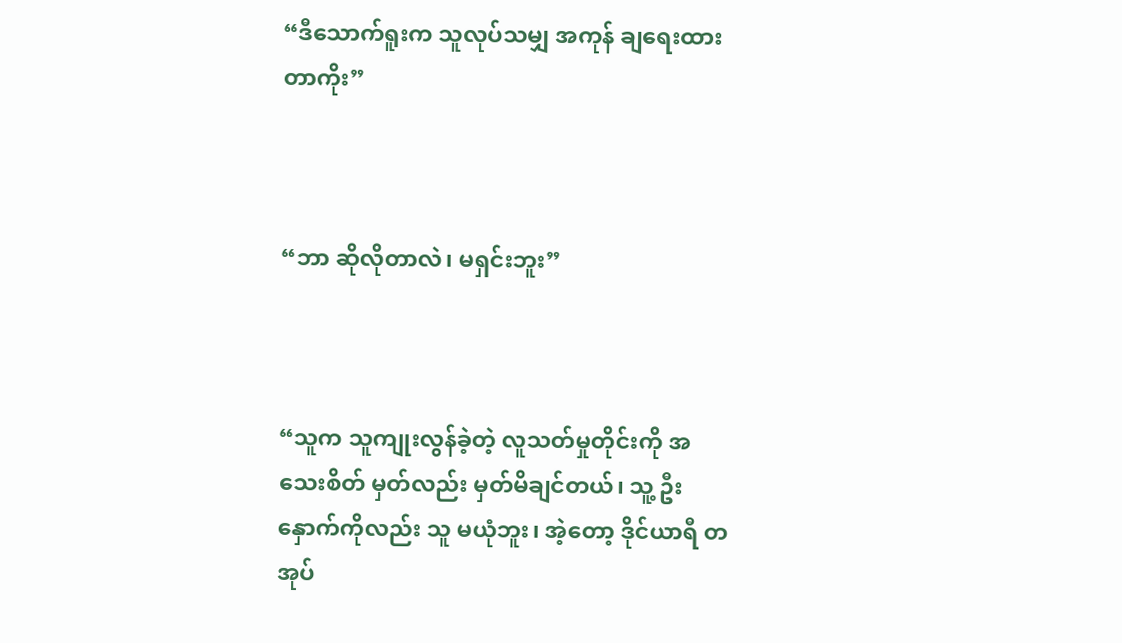“ဒီသောက်ရူးက သူလုပ်သမျှ အကုန် ချရေးထားတာကိုး”



“ဘာ ဆိုလိုတာလဲ၊ မရှင်းဘူး”



“သူက သူကျုးလွန်ခဲ့တဲ့ လူသတ်မှုတိုင်းကို အသေးစိတ် မှတ်လည်း မှတ်မိချင်တယ်၊ သူ့ ဦးနှောက်ကိုလည်း သူ မယုံဘူး၊ အဲ့တော့ ဒိုင်ယာရီ တအုပ်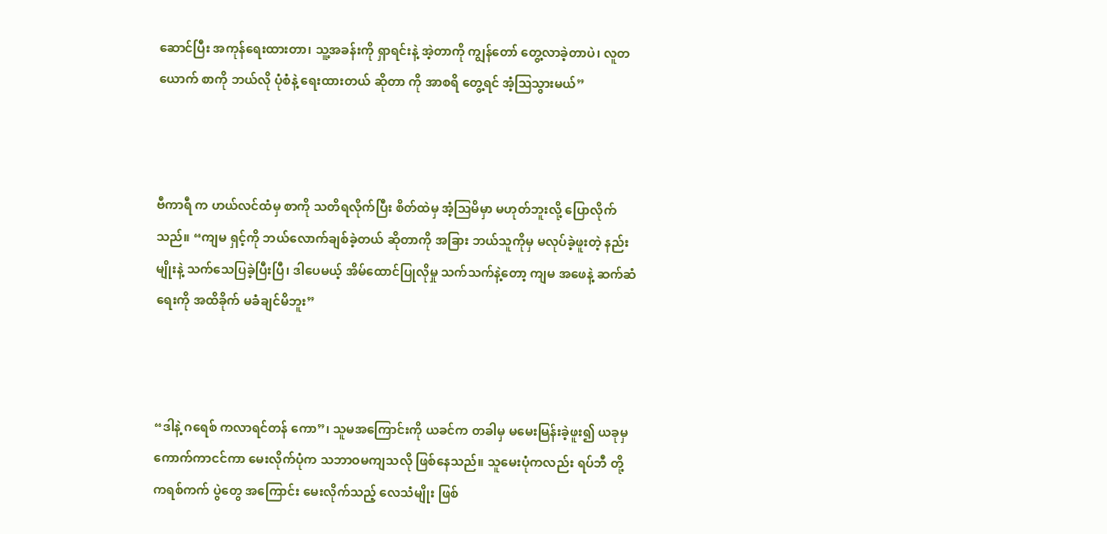ဆောင်ပြီး အကုန်ရေးထားတာ၊ သူ့အခန်းကို ရှာရင်းနဲ့ အဲ့တာကို ကျွန်တော် တွေ့လာခဲ့တာပဲ၊ လူတယောက် စာကို ဘယ်လို ပုံစံနဲ့ ရေးထားတယ် ဆိုတာ ကို အာစရိ တွေ့ရင် အံ့ဩသွားမယ်”



ဗီကာရီ က ဟယ်လင်ထံမှ စာကို သတိရလိုက်ပြီး စိတ်ထဲမှ အံ့ဩမိမှာ မဟုတ်ဘူးလို့ ပြောလိုက်သည်။ “ကျမ ရှင့်ကို ဘယ်လောက်ချစ်ခဲ့တယ် ဆိုတာကို အခြား ဘယ်သူကိုမှ မလုပ်ခဲ့ဖူးတဲ့ နည်းမျိုးနဲ့ သက်သေပြခဲ့ပြီးပြီ၊ ဒါပေမယ့် အိမ်ထောင်ပြုလိုမှု သက်သက်နဲ့တော့ ကျမ အဖေနဲ့ ဆက်ဆံရေးကို အထိခိုက် မခံချင်မိဘူး”



“ဒါနဲ့ ဂရေစ် ကလာရင်တန် ကော”၊ သူမအကြောင်းကို ယခင်က တခါမှ မမေးမြန်းခဲ့ဖူး၍ ယခုမှ ကောက်ကာငင်ကာ မေးလိုက်ပုံက သဘာဝမကျသလို ဖြစ်နေသည်။ သူမေးပုံကလည်း ရပ်ဘီ တို့ ကရစ်ကက် ပွဲတွေ အကြောင်း မေးလိုက်သည့် လေသံမျိုး ဖြစ်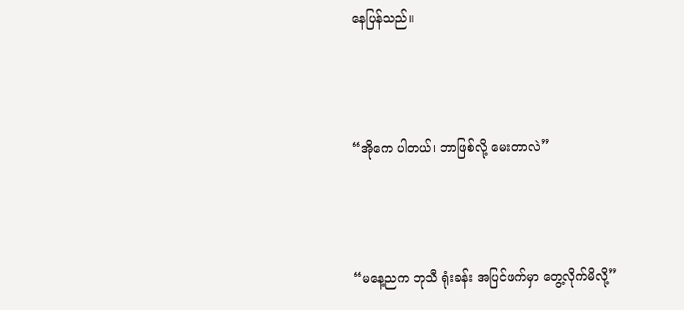နေပြန်သည်။



“အိုကေ ပါတယ်၊ ဘာဖြစ်လို့ မေးတာလဲ”



“မနေ့ညက ဘုသီ ရုံးခန်း အပြင်ဖက်မှာ တွေ့လိုက်မိလို့”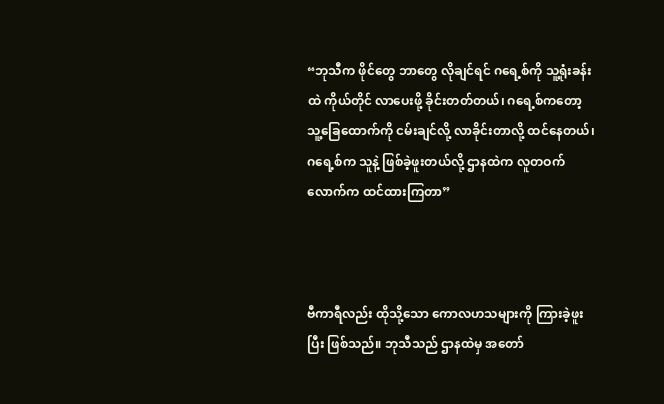“ဘုသီက ဖိုင်တွေ ဘာတွေ လိုချင်ရင် ဂရေ့စ်ကို သူ့ရုံးခန်းထဲ ကိုယ်တိုင် လာပေးဖို့ ခိုင်းတတ်တယ်၊ ဂရေ့စ်ကတော့ သူ့ခြေထောက်ကို ငမ်းချင်လို့ လာခိုင်းတာလို့ ထင်နေတယ်၊ ဂရေ့စ်က သူနဲ့ ဖြစ်ခဲ့ဖူးတယ်လို့ ဌာနထဲက လူတဝက်လောက်က ထင်ထားကြတာ”



ဗီကာရီလည်း ထိုသို့သော ကောလဟသများကို ကြားခဲ့ဖူးပြီး ဖြစ်သည်။ ဘုသီသည် ဌာနထဲမှ အတော်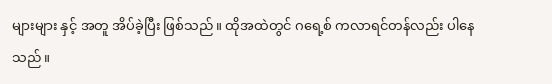များများ နှင့် အတူ အိပ်ခဲ့ပြီး ဖြစ်သည်။ ထိုအထဲတွင် ဂရေ့စ် ကလာရင်တန်လည်း ပါနေသည်။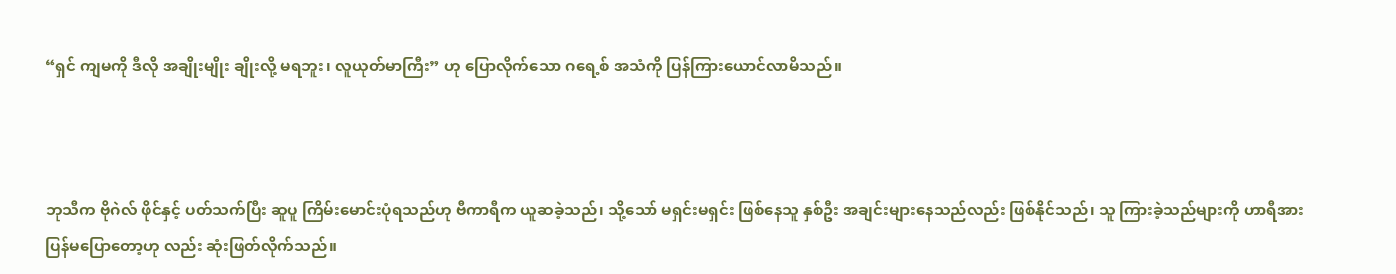“ရှင် ကျမကို ဒီလို အချိုးမျိုး ချိုးလို့ မရဘူး၊ လူယုတ်မာကြီး” ဟု ပြောလိုက်သော ဂရေ့စ် အသံကို ပြန်ကြားယောင်လာမိသည်။



ဘုသီက ဗိုဂဲလ် ဖိုင်နှင့် ပတ်သက်ပြီး ဆူပူ ကြိမ်းမောင်းပုံရသည်ဟု ဗီကာရီက ယူဆခဲ့သည်၊ သို့သော် မရှင်းမရှင်း ဖြစ်နေသူ နှစ်ဦး အချင်းများနေသည်လည်း ဖြစ်နိုင်သည်၊ သူ ကြားခဲ့သည်များကို ဟာရီအား ပြန်မပြောတော့ဟု လည်း ဆုံးဖြတ်လိုက်သည်။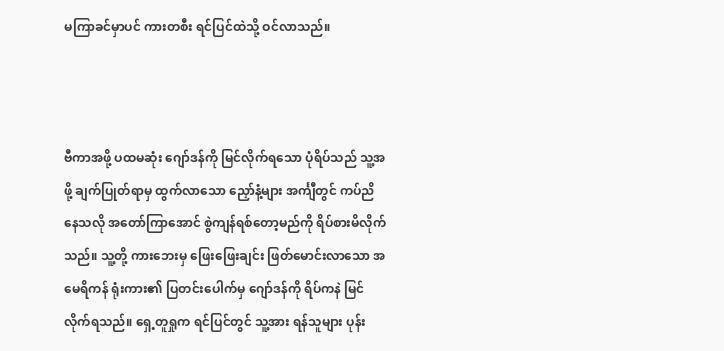မကြာခင်မှာပင် ကားတစီး ရင်ပြင်ထဲသို့ ဝင်လာသည်။



ဗီကာအဖို့ ပထမဆုံး ဂျော်ဒန်ကို မြင်လိုက်ရသော ပုံရိပ်သည် သူ့အဖို့ ချက်ပြုတ်ရာမှ ထွက်လာသော ညှော်နံ့များ အင်္ကျီတွင် ကပ်ညိနေသလို အတော်ကြာအောင် စွဲကျန်ရစ်တော့မည်ကို ရိပ်စားမိလိုက်သည်။ သူ့တို့ ကားဘေးမှ ဖြေးဖြေးချင်း ဖြတ်မောင်းလာသော အမေရိကန် ရုံးကား၏ ပြတင်းပေါက်မှ ဂျော်ဒန်ကို ရိပ်ကနဲ မြင်လိုက်ရသည်။ ရှေ့တူရှုက ရင်ပြင်တွင် သူ့အား ရန်သူများ ပုန်း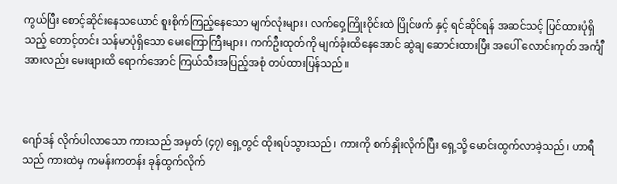ကွယ်ပြီး စောင့်ဆိုင်းနေသယောင် စူးစိုက်ကြည့်နေသော မျက်လုံးများ၊ လက်ဝှေ့ကြိုးဝိုင်းထဲ ပြိုင်ဖက် နှင့် ရင်ဆိုင်ရန် အဆင်သင့် ပြင်ထားပုံရှိသည့် တောင့်တင်း သန်မာပုံရှိသော မေးကြောကြီးများ၊ ကက်ဦးထုတ်ကို မျက်ခုံးထိနေအောင် ဆွဲချ ဆောင်းထားပြီး အပေါ် လောင်းကုတ် အင်္ကျီအားလည်း မေးဖျားထိ ရောက်အောင် ကြယ်သီးအပြည့်အစုံ တပ်ထားပြန်သည်။



ဂျော်ဒန် လိုက်ပါလာသော ကားသည် အမှတ် (၄၇) ရှေ့တွင် ထိုးရပ်သွားသည်၊ ကားကို စက်နှိုးလိုက်ပြီး ရှေ့သို့ မောင်းထွက်လာခဲ့သည်၊ ဟာရီသည် ကားထဲမှ ကမန်းကတန်း ခုန်ထွက်လိုက်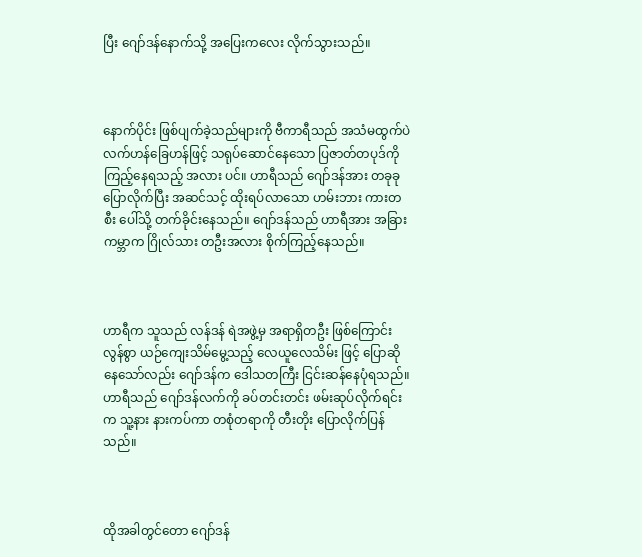ပြီး ဂျော်ဒန်နောက်သို့ အပြေးကလေး လိုက်သွားသည်။



နောက်ပိုင်း ဖြစ်ပျက်ခဲ့သည်များကို ဗီကာရီသည် အသံမထွက်ပဲ လက်ဟန်ခြေဟန်ဖြင့် သရုပ်ဆောင်နေသော ပြဇာတ်တပုဒ်ကို ကြည့်နေရသည့် အလား ပင်။ ဟာရီသည် ဂျော်ဒန်အား တခုခု ပြောလိုက်ပြီး အဆင်သင့် ထိုးရပ်လာသော ဟမ်းဘား ကားတစီး ပေါ်သို့ တက်ခိုင်းနေသည်။ ဂျော်ဒန်သည် ဟာရီအား အခြားကမ္ဘာက ဂြိုလ်သား တဦးအလား စိုက်ကြည့်နေသည်။



ဟာရီက သူသည် လန်ဒန် ရဲအဖွဲ့မှ အရာရှိတဦး ဖြစ်ကြောင်း လွန်စွာ ယဉ်ကျေးသိမ်မွေ့သည့် လေယူလေသိမ်း ဖြင့် ပြောဆိုနေသော်လည်း ဂျော်ဒန်က ဒေါသတကြီး ငြင်းဆန်နေပုံရသည်။ ဟာရီသည် ဂျော်ဒန်လက်ကို ခပ်တင်းတင်း ဖမ်းဆုပ်လိုက်ရင်းက သူ့နား နားကပ်ကာ တစုံတရာကို တီးတိုး ပြောလိုက်ပြန်သည်။



ထိုအခါတွင်တော ဂျော်ဒန်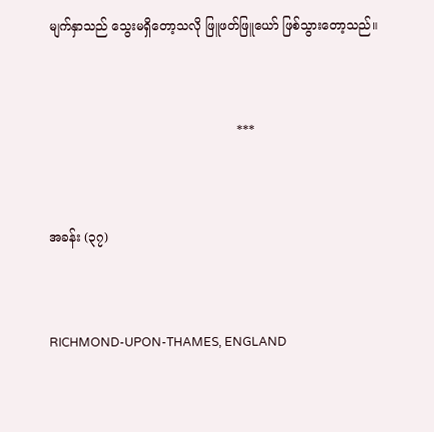မျက်နှာသည် သွေးမရှိတော့သလို ဖြူဖတ်ဖြူယော် ဖြစ်သွားတော့သည်။



                                                ***



အခန်း (၃၇)



RICHMOND-UPON-THAMES, ENGLAND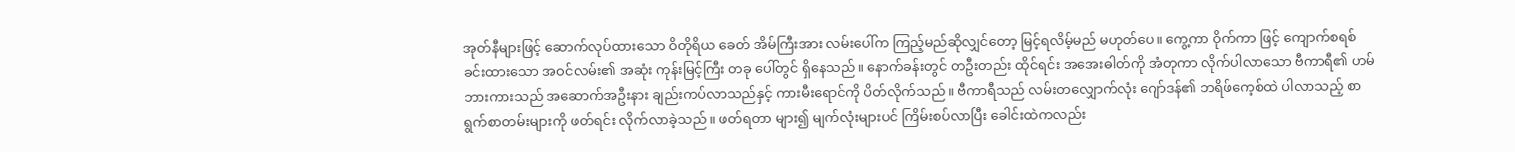အုတ်နီများဖြင့် ဆောက်လုပ်ထားသော ဝိတိုရိယ ခေတ် အိမ်ကြီးအား လမ်းပေါ်က ကြည့်မည်ဆိုလျှင်တော့ မြင့်ရလိမ့်မည် မဟုတ်ပေ။ ကွေ့ကာ ဝိုက်ကာ ဖြင့် ကျောက်စရစ် ခင်းထားသော အဝင်လမ်း၏ အဆုံး ကုန်းမြင့်ကြီး တခု ပေါ်တွင် ရှိနေသည်။ ‌နောက်ခန်းတွင် တဦးတည်း ထိုင်ရင်း အအေးဓါတ်ကို အံတုကာ လိုက်ပါလာသော ဗီကာရီ၏ ဟမ်ဘားကားသည် အဆောက်အဦးနား ချည်းကပ်လာသည်နှင့် ကားမီးရောင်ကို ပိတ်လိုက်သည်။ ဗီကာရီသည် လမ်းတလျှောက်လုံး ဂျော်ဒန်၏ ဘရိဖ်ကေ့စ်ထဲ ပါလာသည့် စာရွက်စာတမ်းများကို ဖတ်ရင်း လိုက်လာခဲ့သည်။ ဖတ်ရတာ များ၍ မျက်လုံးများပင် ကြိမ်းစပ်လာပြီး ခေါင်းထဲကလည်း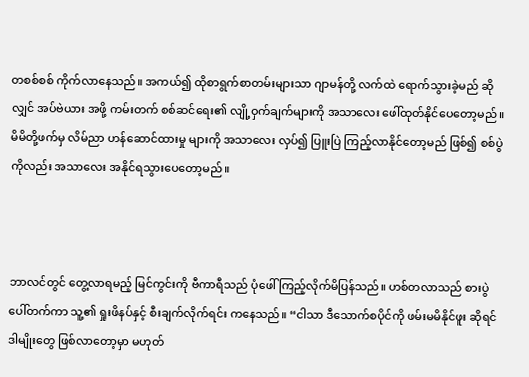တစစ်စစ် ကိုက်လာနေသည်။ အကယ်၍ ထိုစာရွက်စာတမ်းများသာ ဂျာမန်တို့ လက်ထဲ ရောက်သွားခဲ့မည် ဆိုလျှင် အပ်ဗဲယား အဖို့ ကမ်းတက် စစ်ဆင်ရေး၏ လျို့ဝှက်ချက်များကို အသာလေး ဖေါ်ထုတ်နိုင်ပေတော့မည်။ မိမိတို့ဖက်မှ လိမ်ညာ ဟန်ဆောင်ထားမှု များကို အသာလေး လှပ်၍ ပြူးပြဲ ကြည့်လာနိုင်တော့မည် ဖြစ်၍ စစ်ပွဲကိုလည်း အသာလေး အနိုင်ရသွားပေတော့မည်။



ဘာလင်တွင် တွေ့လာရမည့် မြင်ကွင်းကို ဗီကာရီသည် ပုံဖေါ် ကြည့်လိုက်မိပြန်သည်။ ဟစ်တလာသည် စားပွဲပေါ်တက်ကာ သူ့၏ ရှုးဖိနပ်နှင့် စီးချက်လိုက်ရင်း ကနေသည်။ “ငါသာ ဒီသောက်စပိုင်ကို ဖမ်းမမိနိုင်ဖူး ဆိုရင် ဒါမျိုးတွေ ဖြစ်လာတော့မှာ မဟုတ်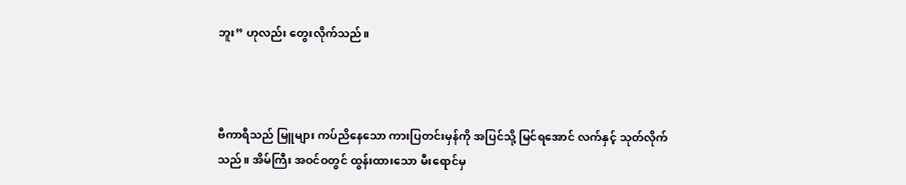ဘူး” ဟုလည်း တွေးလိုက်သည်။



ဗီကာရီသည် မြူများ ကပ်ညိနေသော ကားပြတင်းမှန်ကို အပြင်သို့ မြင်ရအောင် လက်နှင့် သုတ်လိုက်သည်။ အိမ်ကြီး အဝင်ဝတွင် ထွန်းထားသော မီးရောင်မှ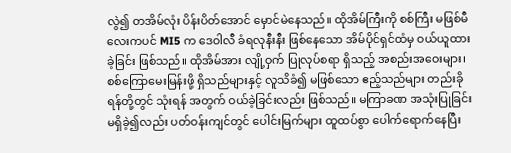လွဲ၍ တအိမ်လုံး ပိန်းပိတ်အောင် မှောင်မဲနေသည်။ ထိုအိမ်ကြီးကို စစ်ကြီး မဖြစ်မီလေးကပင် MI5 က ဒေဝါလီ ခံရလုနီးနီး ဖြစ်နေသော အိမ်ပိုင်ရှင်ထံမှ ဝယ်ယူထားခဲ့ခြင်း ဖြစ်သည်။ ထိုအိမ်အား လျို့ဝှက် ပြုလုပ်စရာ ရှိသည့် အစည်းအဝေးများ၊ စစ်ကြောမေးမြန်းဖို့ ရှိသည်များနှင့် လူသိခံ၍ မဖြစ်သော ဧည့်သည်များ တည်းခိုရန်တို့တွင် သုံးရန် အတွက် ဝယ်ခဲ့ခြင်းလည်း ဖြစ်သည်။ မကြာခဏ အသုံးပြုခြင်း မရှိခဲ့၍လည်း ပတ်ဝန်းကျင်တွင် ပေါင်းမြက်များ ထူထပ်စွာ ပေါက်ရောက်နေပြီး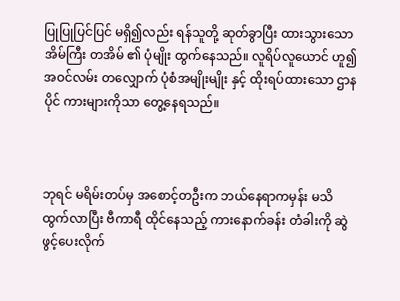ပြုပြုပြင်ပြင် မရှိ၍လည်း ရန်သူတို့ ဆုတ်ခွာပြီး ထားသွားသော အိမ်ကြီး တအိမ် ၏ ပုံမျိုး ထွက်နေသည်။ လူရိပ်လူယောင် ဟူ၍ အဝင်လမ်း တလျှောက် ပုံစံအမျိုးမျိုး နှင့် ထိုးရပ်ထားသော ဌာနပိုင် ကားများကိုသာ တွေ့နေရသည်။



ဘုရင် မရိမ်းတပ်မှ အစောင့်တဦးက ဘယ်နေရာကမှန်း မသိ ထွက်လာပြီး ဗီကာရီ ထိုင်နေသည့် ကားနောက်ခန်း တံခါးကို ဆွဲဖွင့်ပေးလိုက်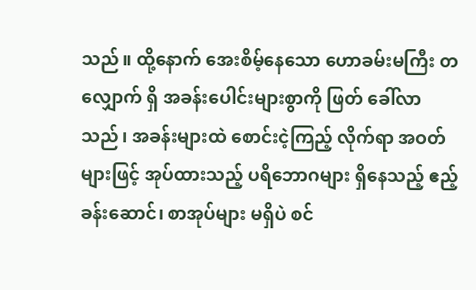သည်။ ထို့နောက် အေးစိမ့်နေသော ဟောခမ်းမကြီး တလျှောက် ရှိ အခန်းပေါင်းများစွာကို ဖြတ် ခေါ်လာသည်၊ အခန်းများထဲ စောင်းငဲ့ကြည့် လိုက်ရာ အဝတ်များဖြင့် အုပ်ထားသည့် ပရိဘောဂများ ရှိနေသည့် ဧည့်ခန်းဆောင်၊ စာအုပ်များ မရှိပဲ စင်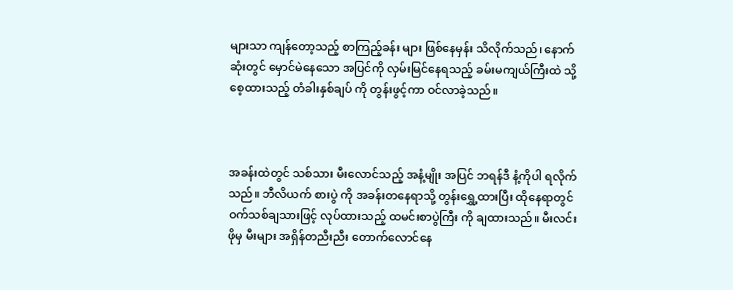များသာ ကျန်တော့သည့် စာကြည့်ခန်း များ ဖြစ်နေမှန်း သိလိုက်သည်၊ နောက်ဆုံးတွင် မှောင်မဲနေသော အပြင်ကို လှမ်းမြင်နေရသည့် ခမ်းမကျယ်ကြီးထဲ သို့ စေ့ထားသည့် တံခါးနှစ်ချပ် ကို တွန်းဖွင့်ကာ ဝင်လာခဲ့သည်။



အခန်းထဲတွင် သစ်သား မီးလောင်သည့် အနံ့မျိုး အပြင် ဘရန်ဒီ နံ့ကိုပါ ရလိုက်သည်။ ဘီလိယက် စားပွဲ ကို အခန်းတနေရာသို့ တွန်းရွှေ့ထားပြီး ထိုနေရာတွင် ဝက်သစ်ချသားဖြင့် လုပ်ထားသည့် ထမင်းစာပွဲကြီး ကို ချထားသည်။ မီးလင်းဖိုမှ မီးများ အရှိန်တညီးညီး တောက်လောင်နေ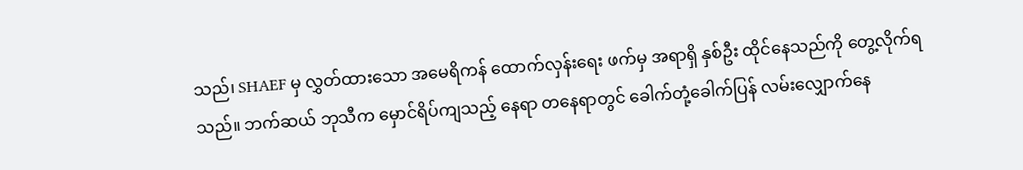သည်၊ SHAEF မှ လွှတ်ထားသော အမေရိကန် ထောက်လှန်းရေး ဖက်မှ အရာရှိ နှစ်ဦး ထိုင်နေသည်ကို တွေ့လိုက်ရသည်။ ဘက်ဆယ် ဘုသီက မှောင်ရိပ်ကျသည့် နေရာ တနေရာတွင် ခေါက်တုံ့ခေါက်ပြန် လမ်းလျှောက်နေ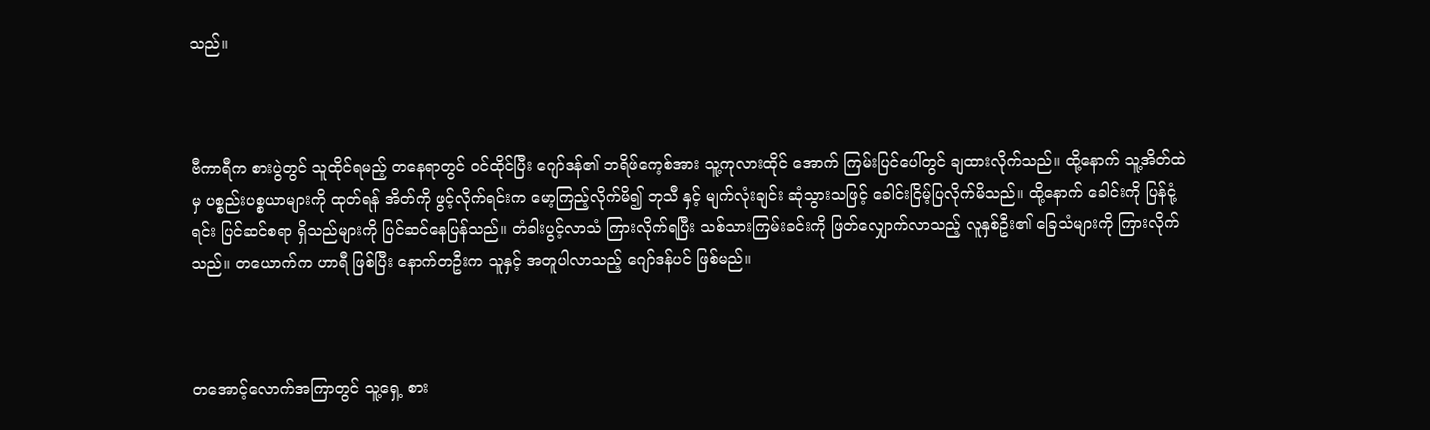သည်။



ဗီကာရီက စားပွဲတွင် သူထိုင်ရမည့် တနေရာတွင် ဝင်ထိုင်ပြီး ဂျော်ဒန်၏ ဘရိဖ်ကေ့စ်အား သူ့ကုလားထိုင် အောက် ကြမ်းပြင်ပေါ်တွင် ချထားလိုက်သည်။ ထို့နောက် သူ့အိတ်ထဲမှ ပစ္စည်းပစ္စယာများကို ထုတ်ရန် အိတ်ကို ဖွင့်လိုက်ရင်းက မော့ကြည့်လိုက်မိ၍ ဘုသီ နှင့် မျက်လုံးချင်း ဆုံသွားသဖြင့် ခေါင်းငြိမ့်ပြလိုက်မိသည်။ ထို့နောက် ခေါင်းကို ပြန်ငုံ့ရင်း ပြင်ဆင်စရာ ရှိသည်များကို ပြင်ဆင်နေပြန်သည်။ တံခါးပွင့်လာသံ ကြားလိုက်ရပြီး သစ်သားကြမ်းခင်းကို ဖြတ်လျှောက်လာသည့် လူနှစ်ဦး၏ ခြေသံများကို ကြားလိုက်သည်။ တယောက်က ဟာရီ ဖြစ်ပြီး နောက်တဦးက သူနှင့် အတူပါလာသည့် ဂျော်ဒန်ပင် ဖြစ်မည်။



တအောင့်လောက်အကြာတွင် သူ့ရှေ့ စား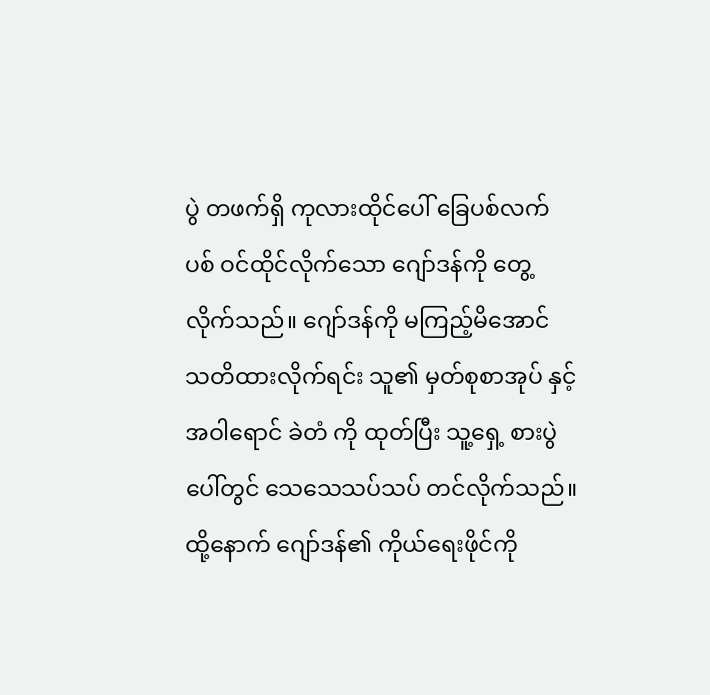ပွဲ တဖက်ရှိ ကုလားထိုင်ပေါ် ခြေပစ်လက်ပစ် ဝင်ထိုင်လိုက်သော ဂျော်ဒန်ကို တွေ့လိုက်သည်။ ဂျော်ဒန်ကို မကြည့်မိအောင် သတိထားလိုက်ရင်း သူ၏ မှတ်စုစာအုပ် နှင့် အဝါရောင် ခဲတံ ကို ထုတ်ပြီး သူ့ရှေ့ စားပွဲပေါ်တွင် သေသေသပ်သပ် တင်လိုက်သည်။ ထို့နောက် ဂျော်ဒန်၏ ကိုယ်ရေးဖိုင်ကို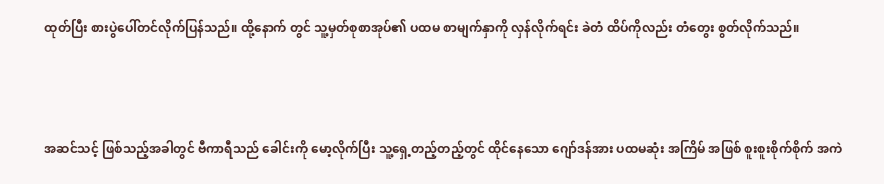ထုတ်ပြီး စားပွဲပေါ်တင်လိုက်ပြန်သည်။ ထို့နောက် တွင် သူ့မှတ်စုစာအုပ်၏ ပထမ စာမျက်နှာကို လှန်လိုက်ရင်း ခဲတံ ထိပ်ကိုလည်း တံတွေး စွတ်လိုက်သည်။



အဆင်သင့် ဖြစ်သည့်အခါတွင် ဗီကာရီသည် ခေါင်းကို မော့လိုက်ပြီး သူ့ရှေ့တည့်တည့်တွင် ထိုင်နေသော ဂျော်ဒန်အား ပထမဆုံး အကြိမ် အဖြစ် စူးစူးစိုက်စိုက် အကဲ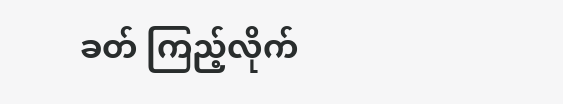ခတ် ကြည့်လိုက်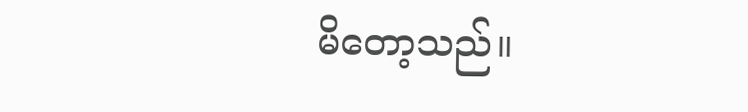မိတော့သည်။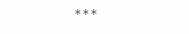***